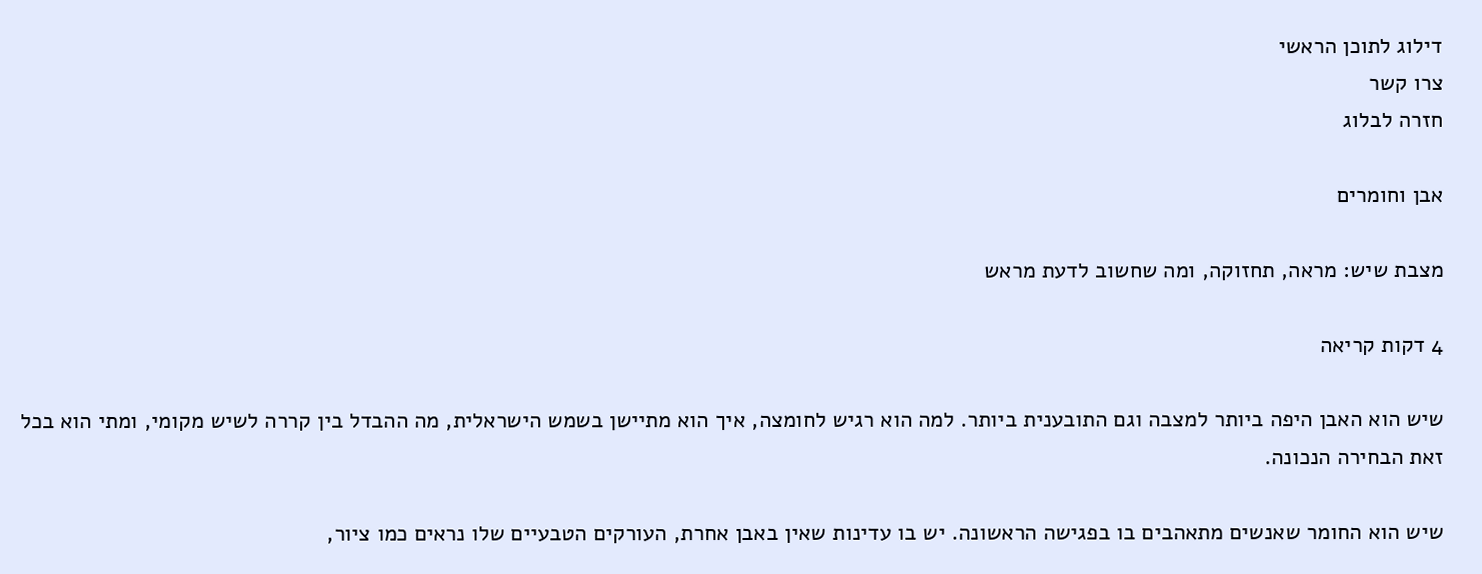דילוג לתוכן הראשי
צרו קשר
חזרה לבלוג

אבן וחומרים

מצבת שיש: מראה, תחזוקה, ומה שחשוב לדעת מראש

4 דקות קריאה

שיש הוא האבן היפה ביותר למצבה וגם התובענית ביותר. למה הוא רגיש לחומצה, איך הוא מתיישן בשמש הישראלית, מה ההבדל בין קררה לשיש מקומי, ומתי הוא בכל זאת הבחירה הנכונה.

שיש הוא החומר שאנשים מתאהבים בו בפגישה הראשונה. יש בו עדינות שאין באבן אחרת, העורקים הטבעיים שלו נראים כמו ציור,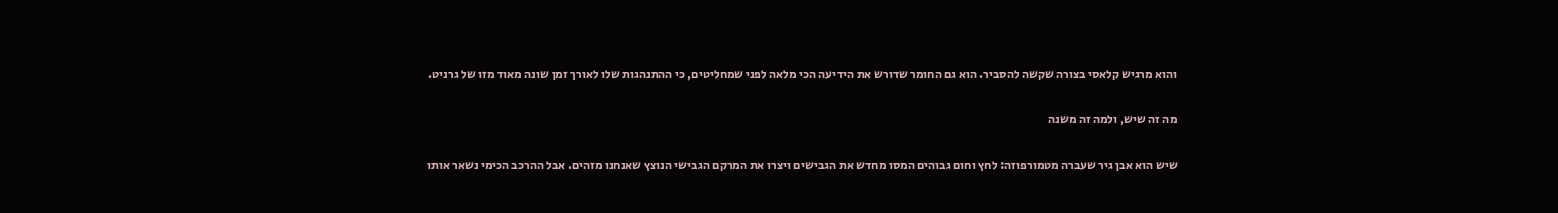והוא מרגיש קלאסי בצורה שקשה להסביר. הוא גם החומר שדורש את הידיעה הכי מלאה לפני שמחליטים, כי ההתנהגות שלו לאורך זמן שונה מאוד מזו של גרניט.

מה זה שיש, ולמה זה משנה

שיש הוא אבן גיר שעברה מטמורפוזה: לחץ וחום גבוהים המסו מחדש את הגבישים ויצרו את המרקם הגבישי הנוצץ שאנחנו מזהים. אבל ההרכב הכימי נשאר אותו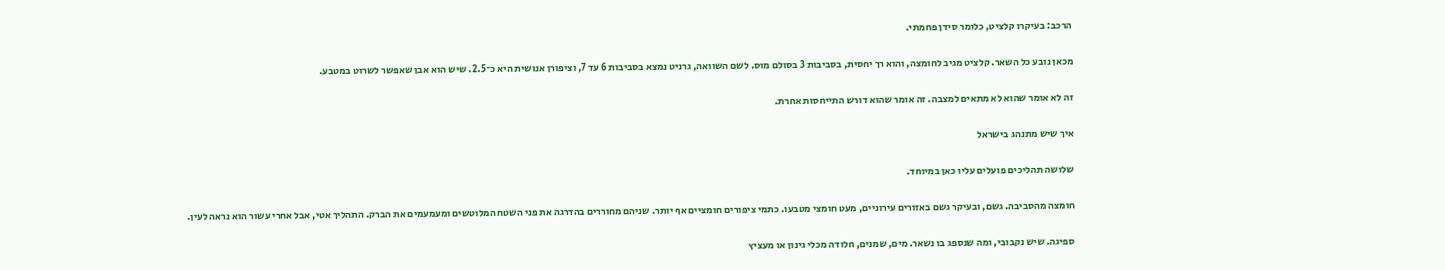הרכב: בעיקרו קלציט, כלומר סידן פחמתי.

מכאן נובע כל השאר. קלציט מגיב לחומצה, והוא רך יחסית, בסביבות 3 בסולם מוס. לשם השוואה, גרניט נמצא בסביבות 6 עד 7, וציפורן אנושית היא כ־2.5. שיש הוא אבן שאפשר לשרוט במטבע.

זה לא אומר שהוא לא מתאים למצבה. זה אומר שהוא דורש התייחסות אחרת.

איך שיש מתנהג בישראל

שלושה תהליכים פועלים עליו כאן במיוחד.

חומצה מהסביבה. גשם, ובעיקר גשם באזורים עירוניים, מעט חומצי מטבעו. כתמי ציפורים חומציים אף יותר. שניהם מחוררים בהדרגה את פני השטח המלוטשים ומעמעמים את הברק. התהליך אטי, אבל אחרי עשור הוא נראה לעין.

ספיגה. שיש נקבובי, ומה שנספג בו נשאר. מים, שמנים, חלודה מכלי גינון או מעציץ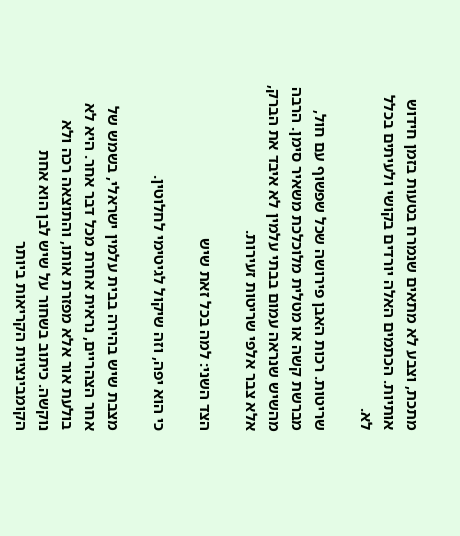מתכת, וצבע לא מתאים שנמרח בטעות בזמן חידוש אותיות. הכתמים האלה יורדים בקושי ולעיתים בכלל לא.

שריטות. רכות האבן פירושה שכל שפשוף עם חול, מברשת קשה או מטלית מלוכלכת משאיר סימן. הרבה מהשיש שנראה עמום בבתי עלמין לא איבד את הברק, אלא צבר אלפי שריטות זעירות.

הצד השני: למה בכל זאת שיש

כי הוא יפה, וזה שיקול לגיטימי לחלוטין.

מצבת שיש בהירה בבית עלמין ישראלי, בשמש של אחר הצהריים, נראית אחרת מכל דבר אחר. היא לא בולעת אור אלא מפזרת אותו, והתוצאה רכה ולא נוקשה. כיתוב בשחור על שיש לבן הוא אחת הקומבינציות הקריאות ביותר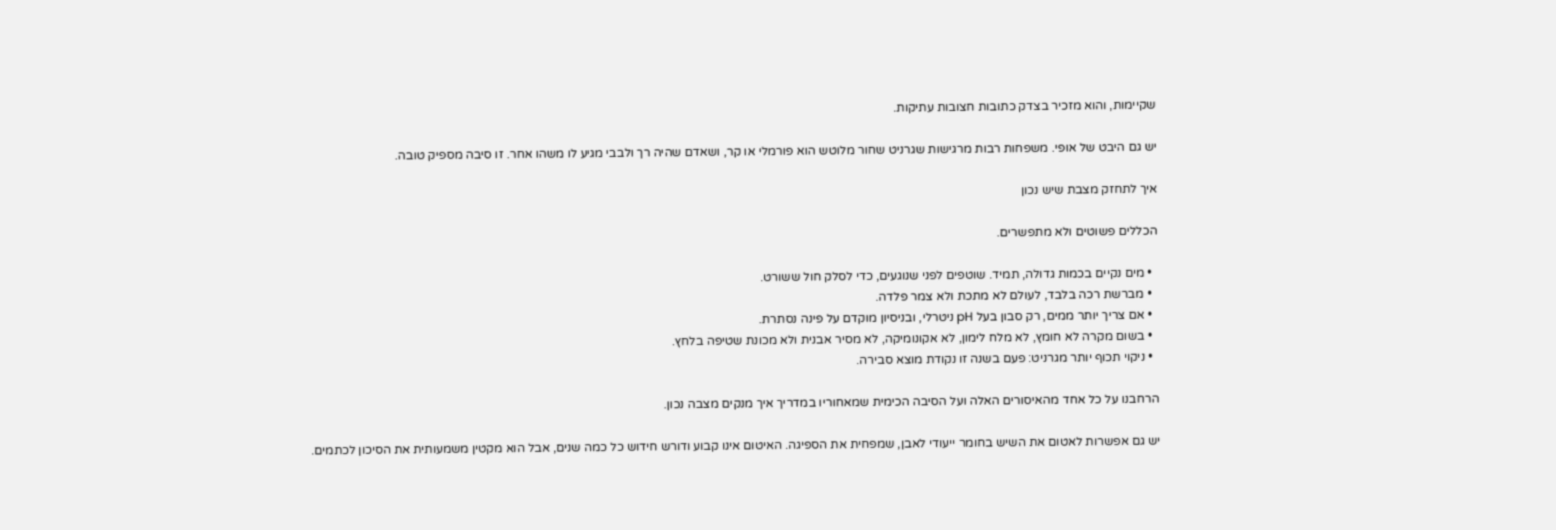שקיימות, והוא מזכיר בצדק כתובות חצובות עתיקות.

יש גם היבט של אופי. משפחות רבות מרגישות שגרניט שחור מלוטש הוא פורמלי או קר, ושאדם שהיה רך ולבבי מגיע לו משהו אחר. זו סיבה מספיק טובה.

איך לתחזק מצבת שיש נכון

הכללים פשוטים ולא מתפשרים.

  • מים נקיים בכמות גדולה, תמיד. שוטפים לפני שנוגעים, כדי לסלק חול ששורט.
  • מברשת רכה בלבד, לעולם לא מתכת ולא צמר פלדה.
  • אם צריך יותר ממים, רק סבון בעל pH ניטרלי, ובניסיון מוקדם על פינה נסתרת.
  • בשום מקרה לא חומץ, לא מלח לימון, לא אקונומיקה, לא מסיר אבנית ולא מכונת שטיפה בלחץ.
  • ניקוי תכוף יותר מגרניט: פעם בשנה זו נקודת מוצא סבירה.

הרחבנו על כל אחד מהאיסורים האלה ועל הסיבה הכימית שמאחוריו במדריך איך מנקים מצבה נכון.

יש גם אפשרות לאטום את השיש בחומר ייעודי לאבן, שמפחית את הספיגה. האיטום אינו קבוע ודורש חידוש כל כמה שנים, אבל הוא מקטין משמעותית את הסיכון לכתמים.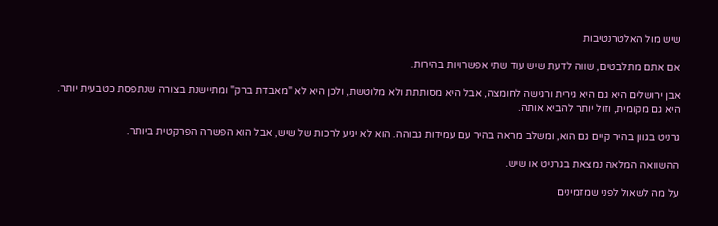שיש מול האלטרנטיבות

אם אתם מתלבטים, שווה לדעת שיש עוד שתי אפשרויות בהירות.

אבן ירושלים היא גם היא גירית ורגישה לחומצה, אבל היא מסותתת ולא מלוטשת, ולכן היא לא "מאבדת ברק" ומתיישנת בצורה שנתפסת כטבעית יותר. היא גם מקומית, וזול יותר להביא אותה.

גרניט בגוון בהיר קיים גם הוא, ומשלב מראה בהיר עם עמידות גבוהה. הוא לא יגיע לרכות של שיש, אבל הוא הפשרה הפרקטית ביותר.

ההשוואה המלאה נמצאת בגרניט או שיש.

על מה לשאול לפני שמזמינים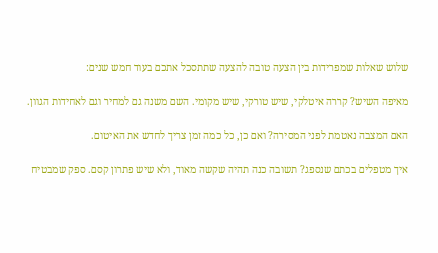שלוש שאלות שמפרידות בין הצעה טובה להצעה שתתסכל אתכם בעוד חמש שנים:

מאיפה השיש? קררה איטלקי, שיש טורקי, שיש מקומי. השם משנה גם למחיר וגם לאחידות הגוון.

האם המצבה נאטמת לפני המסירה? ואם כן, כל כמה זמן צריך לחדש את האיטום.

איך מטפלים בכתם שנספג? תשובה כנה תהיה שקשה מאוד, ולא שיש פתרון קסם. ספק שמבטיח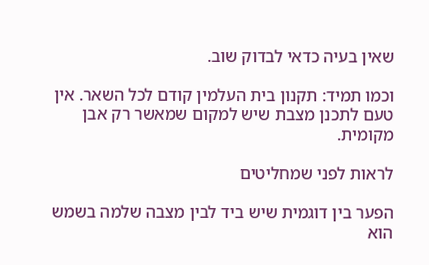שאין בעיה כדאי לבדוק שוב.

וכמו תמיד: תקנון בית העלמין קודם לכל השאר. אין טעם לתכנן מצבת שיש למקום שמאשר רק אבן מקומית.

לראות לפני שמחליטים

הפער בין דוגמית שיש ביד לבין מצבה שלמה בשמש הוא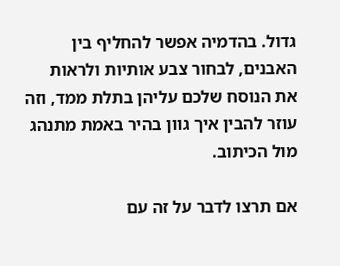גדול. בהדמיה אפשר להחליף בין האבנים, לבחור צבע אותיות ולראות את הנוסח שלכם עליהן בתלת ממד, וזה עוזר להבין איך גוון בהיר באמת מתנהג מול הכיתוב.

אם תרצו לדבר על זה עם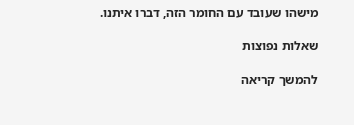מישהו שעובד עם החומר הזה, דברו איתנו.

שאלות נפוצות

להמשך קריאה